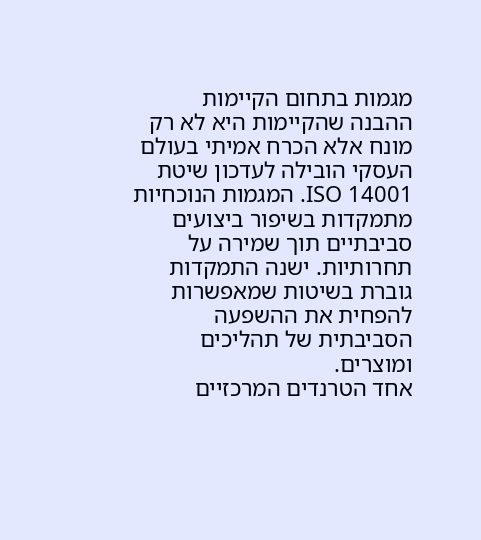מגמות בתחום הקיימות
ההבנה שהקיימות היא לא רק מונח אלא הכרח אמיתי בעולם העסקי הובילה לעדכון שיטת ISO 14001. המגמות הנוכחיות מתמקדות בשיפור ביצועים סביבתיים תוך שמירה על תחרותיות. ישנה התמקדות גוברת בשיטות שמאפשרות להפחית את ההשפעה הסביבתית של תהליכים ומוצרים.
אחד הטרנדים המרכזיים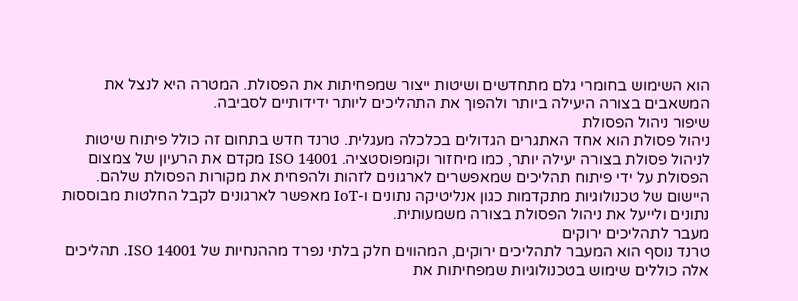הוא השימוש בחומרי גלם מתחדשים ושיטות ייצור שמפחיתות את הפסולת. המטרה היא לנצל את המשאבים בצורה היעילה ביותר ולהפוך את התהליכים ליותר ידידותיים לסביבה.
שיפור ניהול הפסולת
ניהול פסולת הוא אחד האתגרים הגדולים בכלכלה מעגלית. טרנד חדש בתחום זה כולל פיתוח שיטות לניהול פסולת בצורה יעילה יותר, כמו מיחזור וקומפוסטציה. ISO 14001 מקדם את הרעיון של צמצום הפסולת על ידי פיתוח תהליכים שמאפשרים לארגונים לזהות ולהפחית את מקורות הפסולת שלהם.
היישום של טכנולוגיות מתקדמות כגון אנליטיקה נתונים ו-IoT מאפשר לארגונים לקבל החלטות מבוססות נתונים ולייעל את ניהול הפסולת בצורה משמעותית.
מעבר לתהליכים ירוקים
טרנד נוסף הוא המעבר לתהליכים ירוקים, המהווים חלק בלתי נפרד מההנחיות של ISO 14001. תהליכים אלה כוללים שימוש בטכנולוגיות שמפחיתות את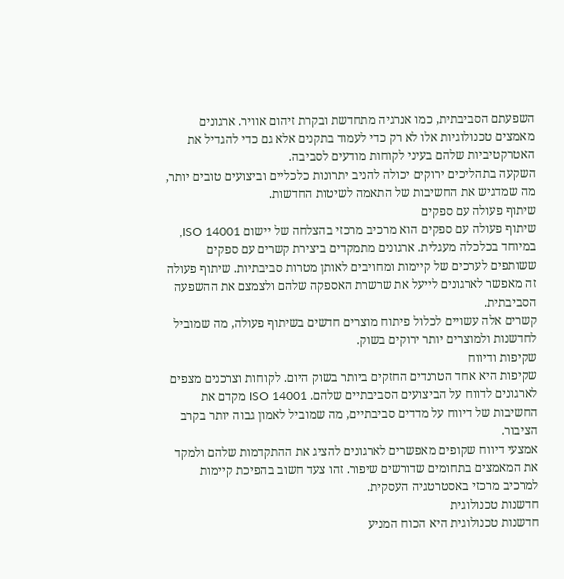השפעתם הסביבתית, כמו אנרגיה מתחדשת ובקרת זיהום אוויר. ארגונים מאמצים טכנולוגיות אלו לא רק כדי לעמוד בתקנים אלא גם כדי להגדיל את האטרקטיביות שלהם בעיני לקוחות מודעים לסביבה.
השקעה בתהליכים ירוקים יכולה להניב יתרונות כלכליים וביצועים טובים יותר, מה שמדגיש את החשיבות של התאמה לשיטות החדשות.
שיתוף פעולה עם ספקים
שיתוף פעולה עם ספקים הוא מרכיב מרכזי בהצלחה של יישום ISO 14001, במיוחד בכלכלה מעגלית. ארגונים מתמקדים ביצירת קשרים עם ספקים ששותפים לערכים של קיימות ומחויבים לאותן מטרות סביבתיות. שיתוף פעולה זה מאפשר לארגונים לייעל את שרשרת האספקה שלהם ולצמצם את ההשפעה הסביבתית.
קשרים אלה עשויים לכלול פיתוח מוצרים חדשים בשיתוף פעולה, מה שמוביל לחדשנות ולמוצרים יותר ירוקים בשוק.
שקיפות ודיווח
שקיפות היא אחד הטרנדים החזקים ביותר בשוק היום. לקוחות וצרכנים מצפים לארגונים לדווח על הביצועים הסביבתיים שלהם. ISO 14001 מקדם את החשיבות של דיווח על מדדים סביבתיים, מה שמוביל לאמון גבוה יותר בקרב הציבור.
אמצעי דיווח שקופים מאפשרים לארגונים להציג את ההתקדמות שלהם ולמקד את המאמצים בתחומים שדורשים שיפור. זהו צעד חשוב בהפיכת קיימות למרכיב מרכזי באסטרטגיה העסקית.
חדשנות טכנולוגית
חדשנות טכנולוגית היא הכוח המניע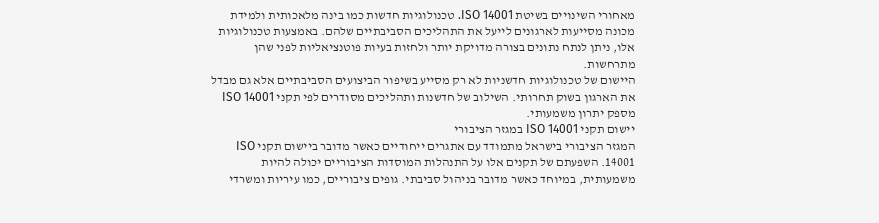מאחורי השינויים בשיטת ISO 14001. טכנולוגיות חדשות כמו בינה מלאכותית ולמידת מכונה מסייעות לארגונים לייעל את התהליכים הסביבתיים שלהם. באמצעות טכנולוגיות אלו, ניתן לנתח נתונים בצורה מדויקת יותר ולחזות בעיות פוטנציאליות לפני שהן מתרחשות.
היישום של טכנולוגיות חדשניות לא רק מסייע בשיפור הביצועים הסביבתיים אלא גם מבדל את הארגון בשוק תחרותי. השילוב של חדשנות ותהליכים מסודרים לפי תקני ISO 14001 מספק יתרון משמעותי.
יישום תקני ISO 14001 במגזר הציבורי
המגזר הציבורי בישראל מתמודד עם אתגרים ייחודיים כאשר מדובר ביישום תקני ISO 14001. השפעתם של תקנים אלו על התנהלות המוסדות הציבוריים יכולה להיות משמעותית, במיוחד כאשר מדובר בניהול סביבתי. גופים ציבוריים, כמו עיריות ומשרדי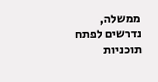ממשלה, נדרשים לפתח תוכניות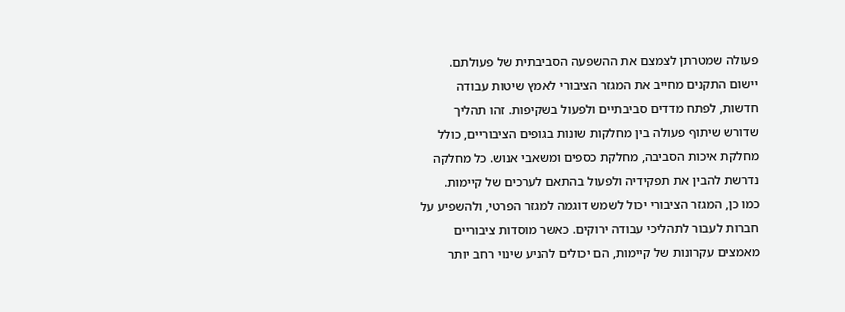פעולה שמטרתן לצמצם את ההשפעה הסביבתית של פעולתם.
יישום התקנים מחייב את המגזר הציבורי לאמץ שיטות עבודה חדשות, לפתח מדדים סביבתיים ולפעול בשקיפות. זהו תהליך שדורש שיתוף פעולה בין מחלקות שונות בגופים הציבוריים, כולל מחלקת איכות הסביבה, מחלקת כספים ומשאבי אנוש. כל מחלקה נדרשת להבין את תפקידיה ולפעול בהתאם לערכים של קיימות.
כמו כן, המגזר הציבורי יכול לשמש דוגמה למגזר הפרטי, ולהשפיע על חברות לעבור לתהליכי עבודה ירוקים. כאשר מוסדות ציבוריים מאמצים עקרונות של קיימות, הם יכולים להניע שינוי רחב יותר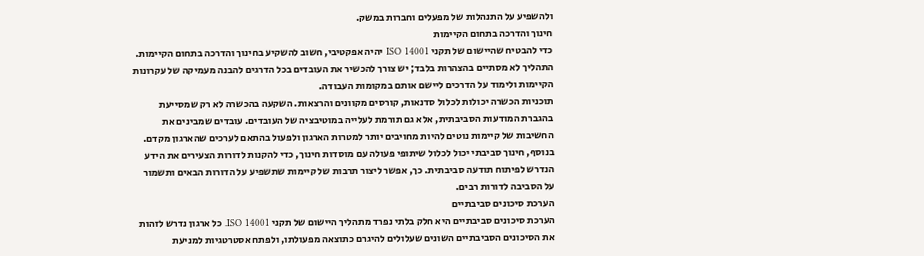ולהשפיע על התנהלות של מפעלים וחברות במשק.
חינוך והדרכה בתחום הקיימות
כדי להבטיח שהיישום של תקני ISO 14001 יהיה אפקטיבי, חשוב להשקיע בחינוך והדרכה בתחום הקיימות. התהליך לא מסתיים בהצהרות בלבד; יש צורך להכשיר את העובדים בכל הדרגים להבנה מעמיקה של עקרונות הקיימות ולימוד על הדרכים ליישם אותם במקומות העבודה.
תוכניות הכשרה יכולות לכלול סדנאות, קורסים מקוונים והרצאות. השקעה בהכשרה לא רק שמסייעת בהגברת המודעות הסביבתית, אלא גם תורמת לעלייה במוטיבציה של העובדים. עובדים שמבינים את החשיבות של קיימות נוטים להיות מחויבים יותר למטרות הארגון ולפעול בהתאם לערכים שהארגון מקדם.
בנוסף, חינוך סביבתי יכול לכלול שיתופי פעולה עם מוסדות חינוך, כדי להקנות לדורות הצעירים את הידע הנדרש לפיתוח תודעה סביבתית. כך, אפשר ליצור תרבות של קיימות שתשפיע על הדורות הבאים ותשמור על הסביבה לדורות רבים.
הערכת סיכונים סביבתיים
הערכת סיכונים סביבתיים היא חלק בלתי נפרד מתהליך היישום של תקני ISO 14001. כל ארגון נדרש לזהות את הסיכונים הסביבתיים השונים שעלולים להיגרם כתוצאה מפעולתו, ולפתח אסטרטגיות למניעת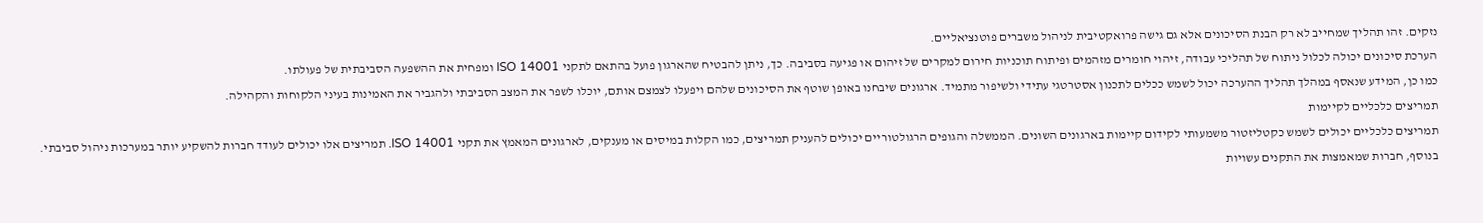נזקים. זהו תהליך שמחייב לא רק הבנת הסיכונים אלא גם גישה פרואקטיבית לניהול משברים פוטנציאליים.
הערכת סיכונים יכולה לכלול ניתוח של תהליכי עבודה, זיהוי חומרים מזהמים ופיתוח תוכניות חירום למקרים של זיהום או פגיעה בסביבה. כך, ניתן להבטיח שהארגון פועל בהתאם לתקני ISO 14001 ומפחית את ההשפעה הסביבתית של פעולתו.
כמו כן, המידע שנאסף במהלך תהליך ההערכה יכול לשמש ככלים לתכנון אסטרטגי עתידי ולשיפור מתמיד. ארגונים שיבחנו באופן שוטף את הסיכונים שלהם ויפעלו לצמצם אותם, יוכלו לשפר את המצב הסביבתי ולהגביר את האמינות בעיני הלקוחות והקהילה.
תמריצים כלכליים לקיימות
תמריצים כלכליים יכולים לשמש כקטליזטור משמעותי לקידום קיימות בארגונים השונים. הממשלה והגופים הרגולטוריים יכולים להעניק תמריצים, כמו הקלות במיסים או מענקים, לארגונים המאמץ את תקני ISO 14001. תמריצים אלו יכולים לעודד חברות להשקיע יותר במערכות ניהול סביבתי.
בנוסף, חברות שמאמצות את התקנים עשויות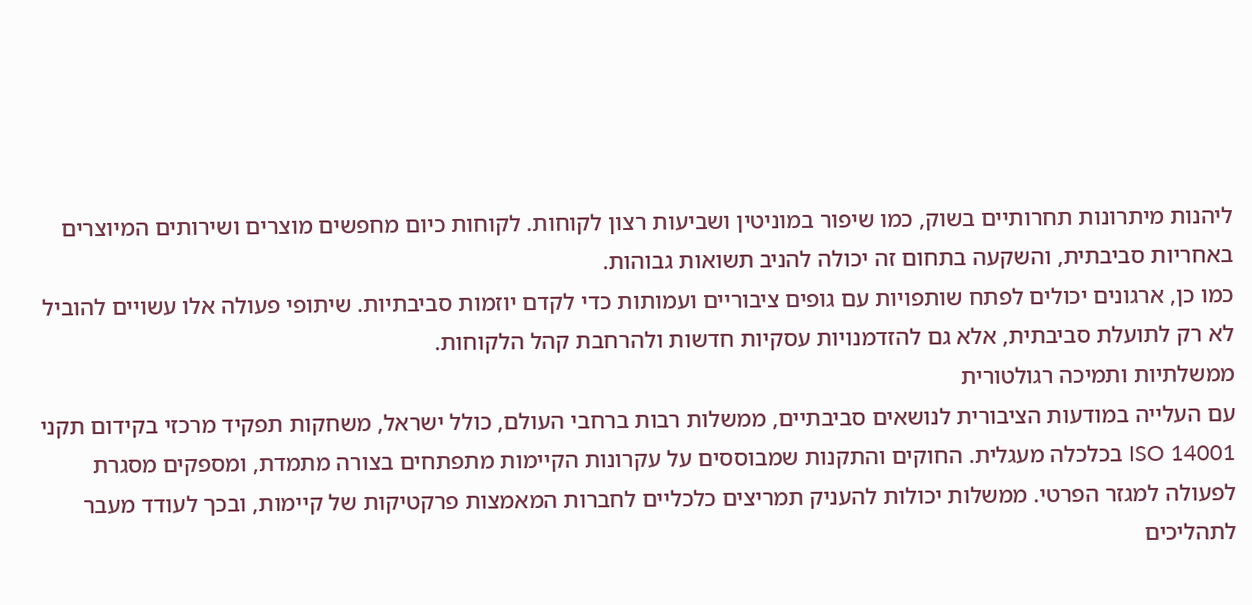ליהנות מיתרונות תחרותיים בשוק, כמו שיפור במוניטין ושביעות רצון לקוחות. לקוחות כיום מחפשים מוצרים ושירותים המיוצרים באחריות סביבתית, והשקעה בתחום זה יכולה להניב תשואות גבוהות.
כמו כן, ארגונים יכולים לפתח שותפויות עם גופים ציבוריים ועמותות כדי לקדם יוזמות סביבתיות. שיתופי פעולה אלו עשויים להוביל לא רק לתועלת סביבתית, אלא גם להזדמנויות עסקיות חדשות ולהרחבת קהל הלקוחות.
ממשלתיות ותמיכה רגולטורית
עם העלייה במודעות הציבורית לנושאים סביבתיים, ממשלות רבות ברחבי העולם, כולל ישראל, משחקות תפקיד מרכזי בקידום תקני ISO 14001 בכלכלה מעגלית. החוקים והתקנות שמבוססים על עקרונות הקיימות מתפתחים בצורה מתמדת, ומספקים מסגרת לפעולה למגזר הפרטי. ממשלות יכולות להעניק תמריצים כלכליים לחברות המאמצות פרקטיקות של קיימות, ובכך לעודד מעבר לתהליכים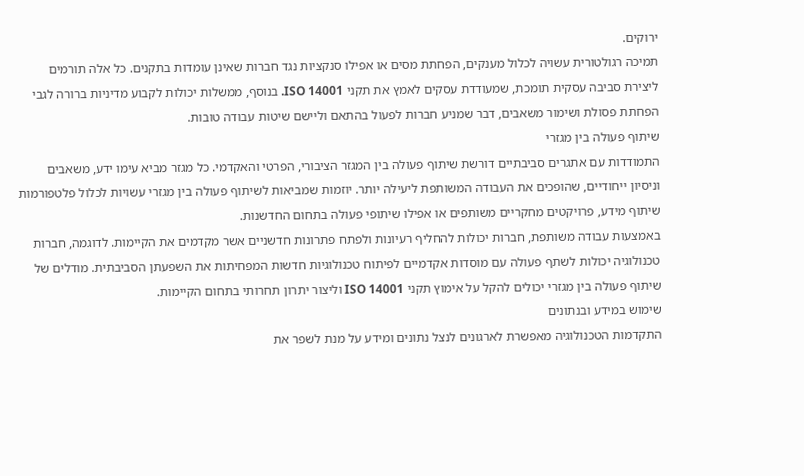ירוקים.
תמיכה רגולטורית עשויה לכלול מענקים, הפחתת מסים או אפילו סנקציות נגד חברות שאינן עומדות בתקנים. כל אלה תורמים ליצירת סביבה עסקית תומכת, שמעודדת עסקים לאמץ את תקני ISO 14001. בנוסף, ממשלות יכולות לקבוע מדיניות ברורה לגבי הפחתת פסולת ושימור משאבים, דבר שמניע חברות לפעול בהתאם וליישם שיטות עבודה טובות.
שיתוף פעולה בין מגזרי
התמודדות עם אתגרים סביבתיים דורשת שיתוף פעולה בין המגזר הציבורי, הפרטי והאקדמי. כל מגזר מביא עימו ידע, משאבים וניסיון ייחודיים, שהופכים את העבודה המשותפת ליעילה יותר. יוזמות שמביאות לשיתוף פעולה בין מגזרי עשויות לכלול פלטפורמות שיתוף מידע, פרויקטים מחקריים משותפים או אפילו שיתופי פעולה בתחום החדשנות.
באמצעות עבודה משותפת, חברות יכולות להחליף רעיונות ולפתח פתרונות חדשניים אשר מקדמים את הקיימות. לדוגמה, חברות טכנולוגיה יכולות לשתף פעולה עם מוסדות אקדמיים לפיתוח טכנולוגיות חדשות המפחיתות את השפעתן הסביבתית. מודלים של שיתוף פעולה בין מגזרי יכולים להקל על אימוץ תקני ISO 14001 וליצור יתרון תחרותי בתחום הקיימות.
שימוש במידע ובנתונים
התקדמות הטכנולוגיה מאפשרת לארגונים לנצל נתונים ומידע על מנת לשפר את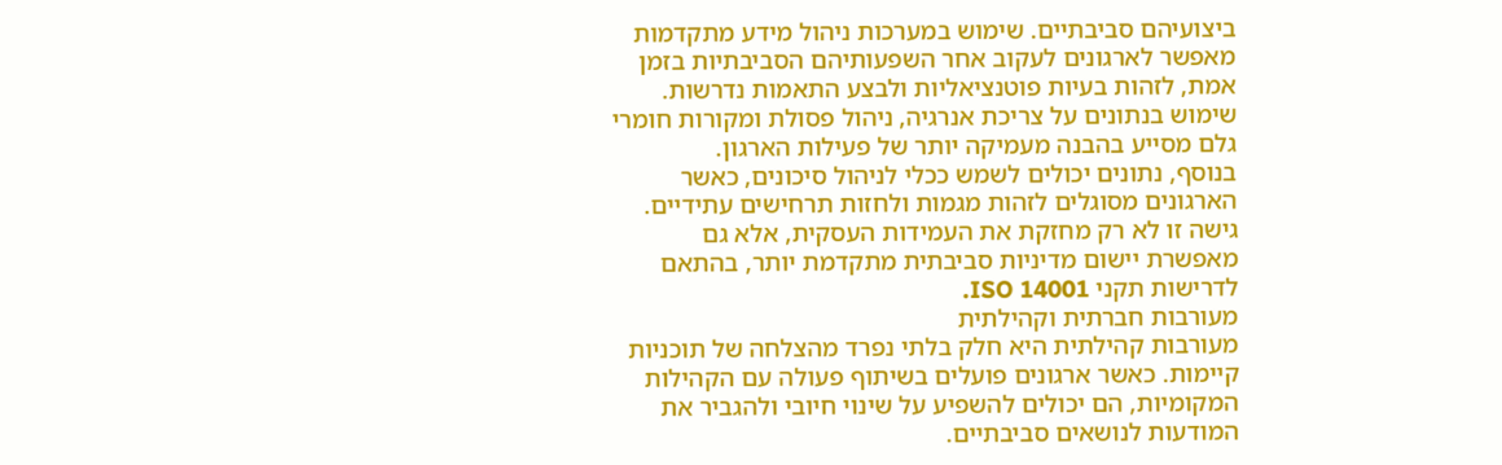ביצועיהם סביבתיים. שימוש במערכות ניהול מידע מתקדמות מאפשר לארגונים לעקוב אחר השפעותיהם הסביבתיות בזמן אמת, לזהות בעיות פוטנציאליות ולבצע התאמות נדרשות. שימוש בנתונים על צריכת אנרגיה, ניהול פסולת ומקורות חומרי גלם מסייע בהבנה מעמיקה יותר של פעילות הארגון.
בנוסף, נתונים יכולים לשמש ככלי לניהול סיכונים, כאשר הארגונים מסוגלים לזהות מגמות ולחזות תרחישים עתידיים. גישה זו לא רק מחזקת את העמידות העסקית, אלא גם מאפשרת יישום מדיניות סביבתית מתקדמת יותר, בהתאם לדרישות תקני ISO 14001.
מעורבות חברתית וקהילתית
מעורבות קהילתית היא חלק בלתי נפרד מהצלחה של תוכניות קיימות. כאשר ארגונים פועלים בשיתוף פעולה עם הקהילות המקומיות, הם יכולים להשפיע על שינוי חיובי ולהגביר את המודעות לנושאים סביבתיים.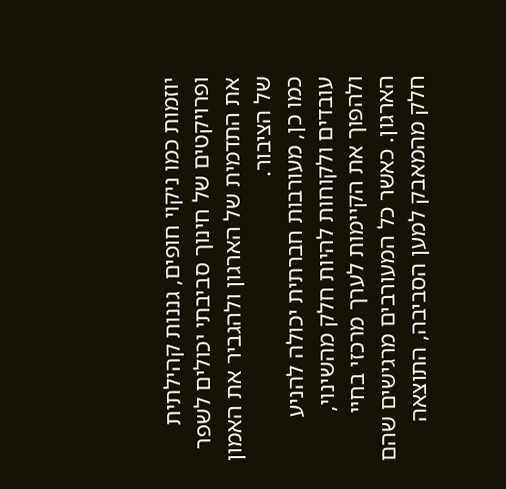יוזמות כמו ניקוי חופים, גננות קהילתית ופרויקטים של חינוך סביבתי יכולים לשפר את התדמית של הארגון ולהגביר את האמון של הציבור.
כמו כן, מעורבות חברתית יכולה להניע עובדים ולקוחות להיות חלק מהשינוי, ולהפוך את הקיימות לערך מרכזי בחיי הארגון. כאשר כל המעורבים מרגישים שהם חלק מהמאבק למען הסביבה, התוצאה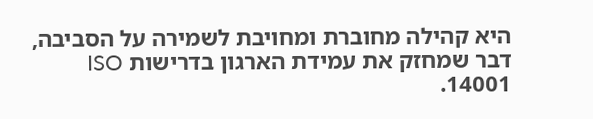היא קהילה מחוברת ומחויבת לשמירה על הסביבה, דבר שמחזק את עמידת הארגון בדרישות ISO 14001.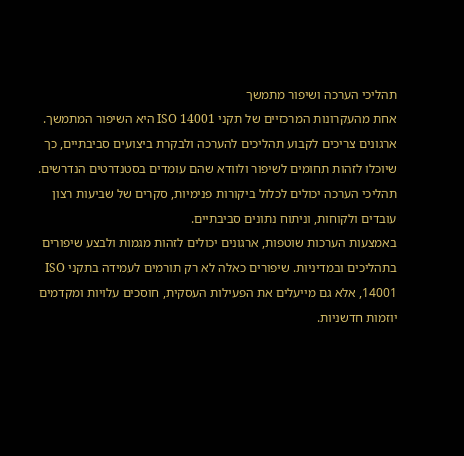תהליכי הערכה ושיפור מתמשך
אחת מהעקרונות המרכזיים של תקני ISO 14001 היא השיפור המתמשך. ארגונים צריכים לקבוע תהליכים להערכה ולבקרת ביצועים סביבתיים, כך שיוכלו לזהות תחומים לשיפור ולוודא שהם עומדים בסטנדרטים הנדרשים. תהליכי הערכה יכולים לכלול ביקורות פנימיות, סקרים של שביעות רצון עובדים ולקוחות, וניתוח נתונים סביבתיים.
באמצעות הערכות שוטפות, ארגונים יכולים לזהות מגמות ולבצע שיפורים בתהליכים ובמדיניות. שיפורים כאלה לא רק תורמים לעמידה בתקני ISO 14001, אלא גם מייעלים את הפעילות העסקית, חוסכים עלויות ומקדמים יוזמות חדשניות.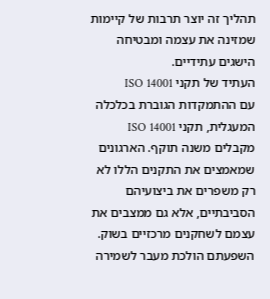תהליך זה יוצר תרבות של קיימות שמזינה את עצמה ומבטיחה הישגים עתידיים.
העתיד של תקני ISO 14001
עם ההתמקדות הגוברת בכלכלה המעגלית, תקני ISO 14001 מקבלים משנה תוקף. הארגונים שמאמצים את התקנים הללו לא רק משפרים את ביצועיהם הסביבתיים, אלא גם ממצבים את עצמם לשחקנים מרכזיים בשוק. השפעתם הולכת מעבר לשמירה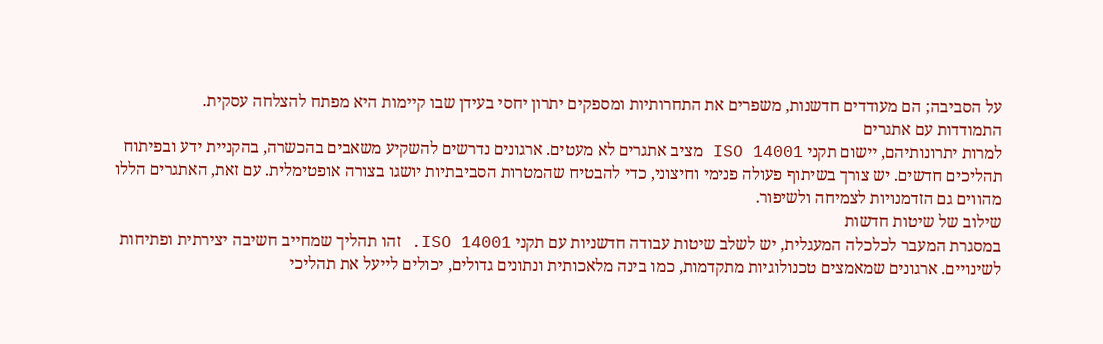על הסביבה; הם מעודדים חדשנות, משפרים את התחרותיות ומספקים יתרון יחסי בעידן שבו קיימות היא מפתח להצלחה עסקית.
התמודדות עם אתגרים
למרות יתרונותיהם, יישום תקני ISO 14001 מציב אתגרים לא מעטים. ארגונים נדרשים להשקיע משאבים בהכשרה, בהקניית ידע ובפיתוח תהליכים חדשים. יש צורך בשיתוף פעולה פנימי וחיצוני, כדי להבטיח שהמטרות הסביבתיות יושגו בצורה אופטימלית. עם זאת, האתגרים הללו מהווים גם הזדמנויות לצמיחה ולשיפור.
שילוב של שיטות חדשות
במסגרת המעבר לכלכלה המעגלית, יש לשלב שיטות עבודה חדשניות עם תקני ISO 14001. זהו תהליך שמחייב חשיבה יצירתית ופתיחות לשינויים. ארגונים שמאמצים טכנולוגיות מתקדמות, כמו בינה מלאכותית ונתונים גדולים, יכולים לייעל את תהליכי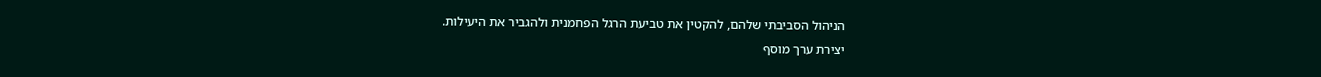הניהול הסביבתי שלהם, להקטין את טביעת הרגל הפחמנית ולהגביר את היעילות.
יצירת ערך מוסף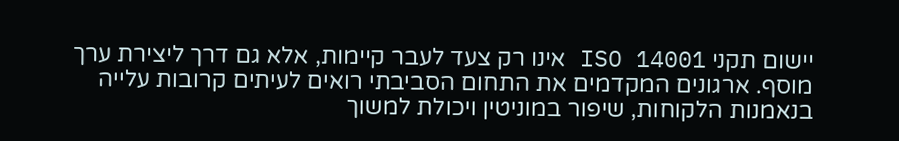יישום תקני ISO 14001 אינו רק צעד לעבר קיימות, אלא גם דרך ליצירת ערך מוסף. ארגונים המקדמים את התחום הסביבתי רואים לעיתים קרובות עלייה בנאמנות הלקוחות, שיפור במוניטין ויכולת למשוך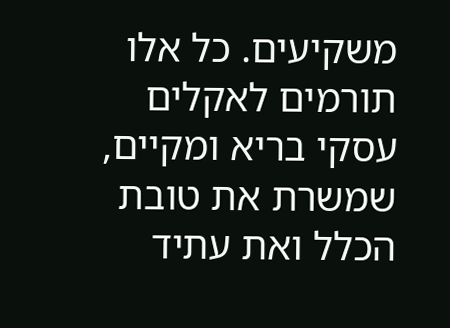משקיעים. כל אלו תורמים לאקלים עסקי בריא ומקיים, שמשרת את טובת הכלל ואת עתיד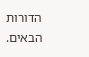הדורות הבאים.